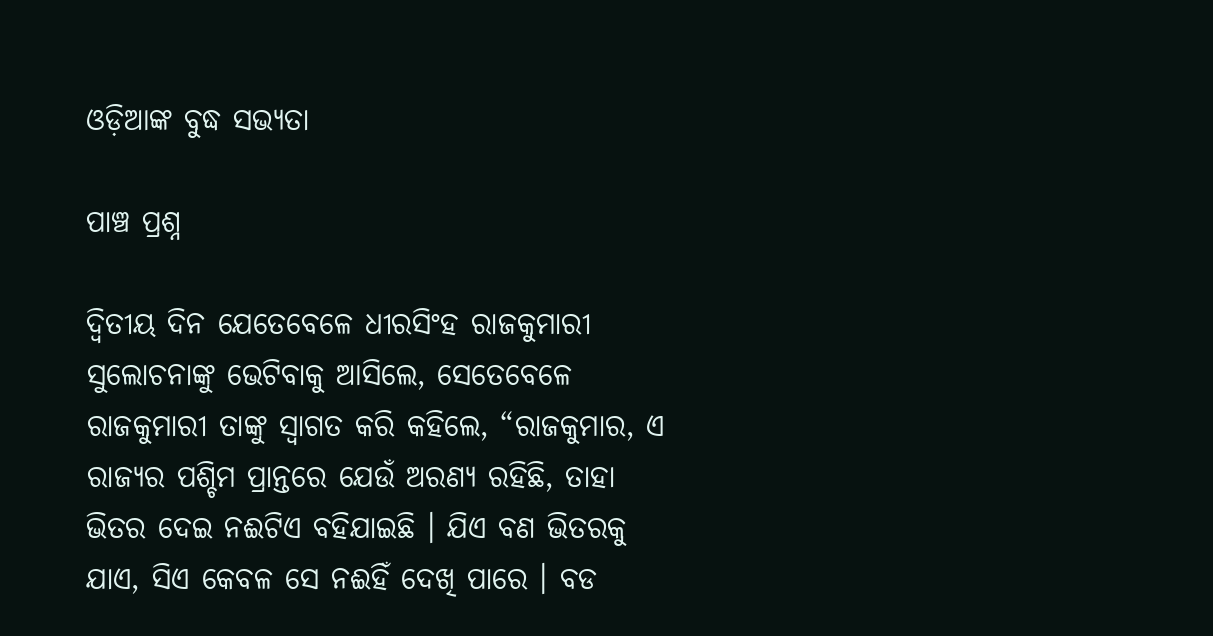ଓଡ଼ିଆଙ୍କ ବୁଦ୍ଧ ସଭ୍ୟତା

ପାଞ୍ଚ ପ୍ରଶ୍ନ

ଦ୍ୱିତୀୟ ଦିନ ଯେତେବେଳେ ଧୀରସିଂହ ରାଜକୁମାରୀ ସୁଲୋଚନାଙ୍କୁ ଭେଟିବାକୁ ଆସିଲେ, ସେତେବେଳେ ରାଜକୁମାରୀ ତାଙ୍କୁ ସ୍ୱାଗତ କରି କହିଲେ, “ରାଜକୁମାର, ଏ ରାଜ୍ୟର ପଶ୍ଚିମ ପ୍ରାନ୍ତରେ ଯେଉଁ ଅରଣ୍ୟ ରହିଛି, ତାହା ଭିତର ଦେଇ ନଈଟିଏ ବହିଯାଇଛି । ଯିଏ ବଣ ଭିତରକୁ ଯାଏ, ସିଏ କେବଳ ସେ ନଈହିଁ ଦେଖି ପାରେ । ବଡ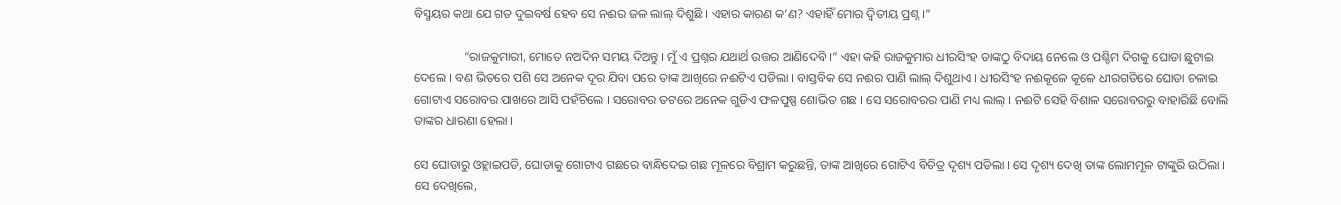ବିସ୍ମୟର କଥା ଯେ ଗତ ଦୁଇବର୍ଷ ହେବ ସେ ନଈର ଜଳ ଲାଲ୍ ଦିଶୁଛି । ଏହାର କାରଣ କ’ଣ? ଏହାହିଁ ମୋର ଦ୍ୱିତୀୟ ପ୍ରଶ୍ନ ।”

                “ରାଜକୁମାରୀ, ମୋତେ ନଅଦିନ ସମୟ ଦିଅନ୍ତୁ । ମୁଁ ଏ ପ୍ରଶ୍ନର ଯଥାର୍ଥ ଉତ୍ତର ଆଣିଦେବି ।” ଏହା କହି ରାଜକୁମାର ଧୀରସିଂହ ତାଙ୍କଠୁ ବିଦାୟ ନେଲେ ଓ ପଶ୍ଚିମ ଦିଗକୁ ଘୋଡା ଛୁଟାଇ ଦେଲେ । ବଣ ଭିତରେ ପଶି ସେ ଅନେକ ଦୂର ଯିବା ପରେ ତାଙ୍କ ଆଖିରେ ନଈଟିଏ ପଡିଲା । ବାସ୍ତବିକ ସେ ନଈର ପାଣି ଲାଲ୍ ଦିଶୁଥାଏ । ଧୀରସିଂହ ନଈକୂଳେ କୂଳେ ଧୀରଗତିରେ ଘୋଡା ଚଳାଇ ଗୋଟାଏ ସରୋବର ପାଖରେ ଆସି ପହଁଚିଲେ । ସରୋବର ତଟରେ ଅନେକ ଗୁଡିଏ ଫଳପୁଷ୍ପ ଶୋଭିତ ଗଛ । ସେ ସରୋବରର ପାଣି ମଧ୍ୟ ଲାଲ୍ । ନଈଟି ସେହି ବିଶାଳ ସରୋବରରୁ ବାହାରିଛି ବୋଲି ତାଙ୍କର ଧାରଣା ହେଲା ।

ସେ ଘୋଡାରୁ ଓହ୍ଲାଇପଡି, ଘୋଡାକୁ ଗୋଟାଏ ଗଛରେ ବାନ୍ଧିଦେଇ ଗଛ ମୂଳରେ ବିଶ୍ରାମ କରୁଛନ୍ତି, ତାଙ୍କ ଆଖିରେ ଗୋଟିଏ ବିଚିତ୍ର ଦୃଶ୍ୟ ପଡିଲା । ସେ ଦୃଶ୍ୟ ଦେଖି ତାଙ୍କ ଲୋମମୂଳ ଟାଙ୍କୁରି ଉଠିଲା । ସେ ଦେଖିଲେ,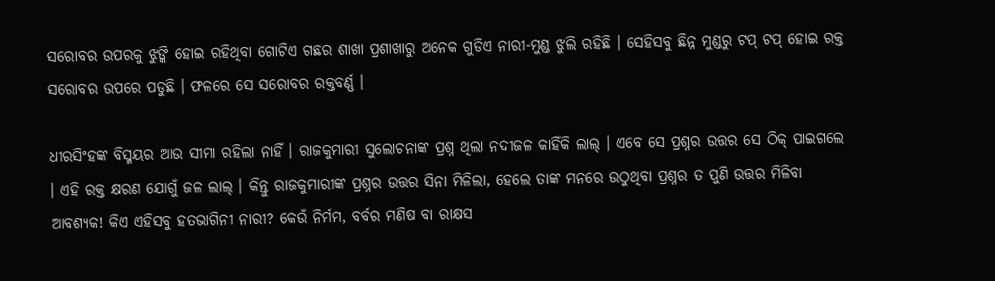ସରୋବର ଉପରକୁ ଝୁଙ୍କି ହୋଇ ରହିଥିବା ଗୋଟିଏ ଗଛର ଶାଖା ପ୍ରଶାଖାରୁ ଅନେକ ଗୁଡିଏ ନାରୀ-ମୁଣ୍ଡ ଝୁଲି ରହିଛି । ସେହିସବୁ ଛିନ୍ନ ମୁଣ୍ଡରୁ ଟପ୍ ଟପ୍ ହୋଇ ରକ୍ତ ସରୋବର ଉପରେ ପଡୁଛି । ଫଳରେ ସେ ସରୋବର ରକ୍ତବର୍ଣ୍ଣ ।

ଧୀରସିଂହଙ୍କ ବିସ୍ମୟର ଆଉ ସୀମା ରହିଲା ନାହିଁ । ରାଜକୁମାରୀ ସୁଲୋଚନାଙ୍କ ପ୍ରଶ୍ନ ଥିଲା ନଦୀଜଳ କାହିଁକି ଲାଲ୍ । ଏବେ ସେ ପ୍ରଶ୍ନର ଉତ୍ତର ସେ ଠିକ୍ ପାଇଗଲେ । ଏହି ରକ୍ତ କ୍ଷରଣ ଯୋଗୁଁ ଜଳ ଲାଲ୍ । କିନ୍ତୁ ରାଜକୁମାରୀଙ୍କ ପ୍ରଶ୍ନର ଉତ୍ତର ସିନା ମିଳିଲା, ହେଲେ ତାଙ୍କ ମନରେ ଉଠୁଥିବା ପ୍ରଶ୍ନର ତ ପୁଣି ଉତ୍ତର ମିଳିବା ଆବଶ୍ୟକ! କିଏ ଏହିସବୁ ହତଭାଗିନୀ ନାରୀ? କେଉଁ ନିର୍ମମ, ବର୍ବର ମଣିଷ ବା ରାକ୍ଷସ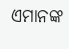ଏମାନଙ୍କ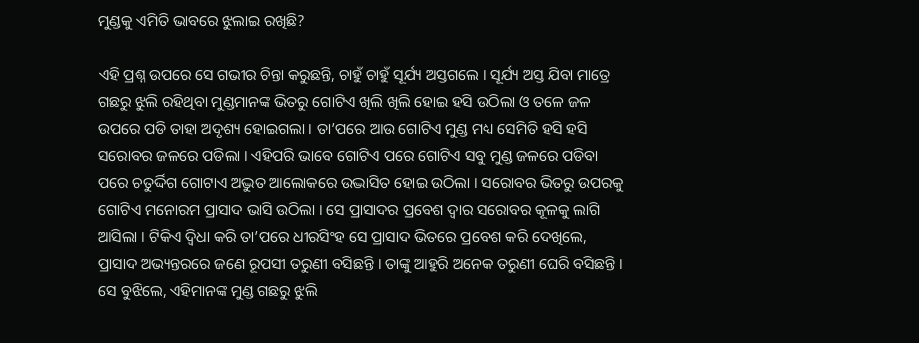ମୁଣ୍ଡକୁ ଏମିତି ଭାବରେ ଝୁଲାଇ ରଖିଛି?

ଏହି ପ୍ରଶ୍ନ ଉପରେ ସେ ଗଭୀର ଚିନ୍ତା କରୁଛନ୍ତି, ଚାହୁଁ ଚାହୁଁ ସୂର୍ଯ୍ୟ ଅସ୍ତଗଲେ । ସୂର୍ଯ୍ୟ ଅସ୍ତ ଯିବା ମାତ୍ରେ ଗଛରୁ ଝୁଲି ରହିଥିବା ମୁଣ୍ଡମାନଙ୍କ ଭିତରୁ ଗୋଟିଏ ଖିଲି ଖିଲି ହୋଇ ହସି ଉଠିଲା ଓ ତଳେ ଜଳ ଉପରେ ପଡି ତାହା ଅଦୃଶ୍ୟ ହୋଇଗଲା । ତା’ପରେ ଆଉ ଗୋଟିଏ ମୁଣ୍ଡ ମଧ୍ୟ ସେମିତି ହସି ହସି ସରୋବର ଜଳରେ ପଡିଲା । ଏହିପରି ଭାବେ ଗୋଟିଏ ପରେ ଗୋଟିଏ ସବୁ ମୁଣ୍ଡ ଜଳରେ ପଡିବା ପରେ ଚତୁର୍ଦ୍ଦିଗ ଗୋଟାଏ ଅଦ୍ଭୁତ ଆଲୋକରେ ଉଦ୍ଭାସିତ ହୋଇ ଉଠିଲା । ସରୋବର ଭିତରୁ ଉପରକୁ ଗୋଟିଏ ମନୋରମ ପ୍ରାସାଦ ଭାସି ଉଠିଲା । ସେ ପ୍ରାସାଦର ପ୍ରବେଶ ଦ୍ୱାର ସରୋବର କୂଳକୁ ଲାଗି ଆସିଲା । ଟିକିଏ ଦ୍ୱିଧା କରି ତା’ପରେ ଧୀରସିଂହ ସେ ପ୍ରାସାଦ ଭିତରେ ପ୍ରବେଶ କରି ଦେଖିଲେ, ପ୍ରାସାଦ ଅଭ୍ୟନ୍ତରରେ ଜଣେ ରୂପସୀ ତରୁଣୀ ବସିଛନ୍ତି । ତାଙ୍କୁ ଆହୁରି ଅନେକ ତରୁଣୀ ଘେରି ବସିଛନ୍ତି । ସେ ବୁଝିଲେ, ଏହିମାନଙ୍କ ମୁଣ୍ଡ ଗଛରୁ ଝୁଲି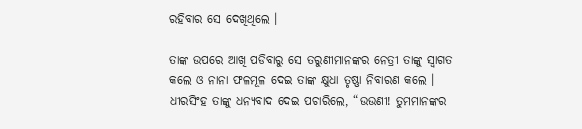ରହିବାର ସେ ଦେଖିଥିଲେ ।

ତାଙ୍କ ଉପରେ ଆଖି ପଡିବାରୁ ସେ ତରୁଣୀମାନଙ୍କର ନେତ୍ରୀ ତାଙ୍କୁ ସ୍ୱାଗତ କଲେ ଓ ନାନା ଫଳମୂଳ ଦେଇ ତାଙ୍କ କ୍ଷୁଧା ତୃଷ୍ଣା ନିବାରଣ କଲେ । ଧୀରସିଂହ ତାଙ୍କୁ ଧନ୍ୟବାଦ ଦେଇ ପଚାରିଲେ, “ଉଉଣୀ! ତୁମମାନଙ୍କର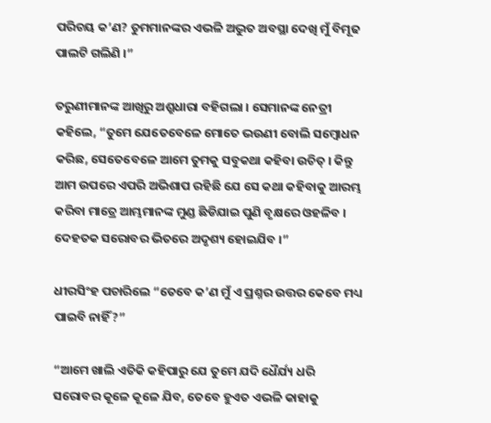ପରିଚୟ କ’ଣ? ତୁମମାନଙ୍କର ଏଭଳି ଅଦ୍ଭୁତ ଅବସ୍ଥା ଦେଖି ମୁଁ ବିମୂଢ ପାଲଟି ଗଲିଣି ।”

ତରୁଣୀମାନଙ୍କ ଆଖିରୁ ଅଶ୍ରୁଧାରା ବହିଗଲା । ସେମାନଙ୍କ ନେତ୍ରୀ କହିଲେ, “ତୁମେ ଯେତେବେଳେ ମୋତେ ଭଉଣୀ ବୋଲି ସମ୍ବୋଧନ କରିଛ, ସେତେବେଳେ ଆମେ ତୁମକୁ ସବୁକଥା କହିବା ଉଚିତ୍ । କିନ୍ତୁ ଆମ ଉପରେ ଏପରି ଅଭିଶାପ ରହିଛି ଯେ ସେ କଥା କହିବାକୁ ଆରମ୍ଭ କରିବା ମାତ୍ରେ ଆମ୍ଭମାନଙ୍କ ମୁଣ୍ଡ ଛିଡିଯାଇ ପୁଣି ବୃକ୍ଷରେ ଓହଳିବ । ଦେହତକ ସରୋବର ଭିତରେ ଅଦୃଶ୍ୟ ହୋଇଯିବ ।”

ଧୀରସିଂହ ପଚାରିଲେ “ତେବେ କ’ଣ ମୁଁ ଏ ପ୍ରଶ୍ନର ଉତ୍ତର କେବେ ମଧ୍ୟ ପାଇବି ନାହିଁ?”

“ଆମେ ଖାଲି ଏତିକି କହିପାରୁ ଯେ ତୁମେ ଯଦି ଧୈର୍ଯ୍ୟ ଧରି ସରୋବର କୂଳେ କୂଳେ ଯିବ, ତେବେ ହୁଏତ ଏଭଳି କାହାକୁ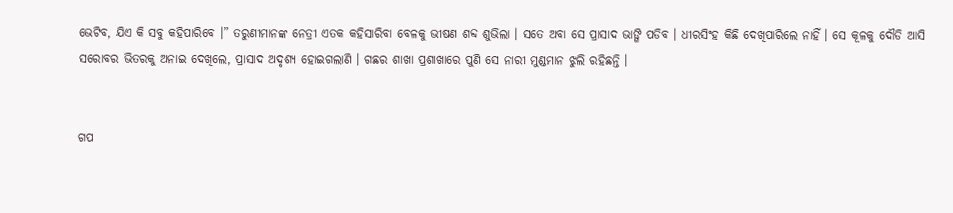ଭେଟିବ, ଯିଏ କି ସବୁ କହିପାରିବେ ।” ତରୁଣୀମାନଙ୍କ ନେତ୍ରୀ ଏତକ କହିସାରିବା ବେଳକୁ ଭୀଷଣ ଶବ୍ଦ ଶୁଭିଲା । ସତେ ଅବା ସେ ପ୍ରାସାଦ ଭାଙ୍ଗି ପଡିବ । ଧୀରସିଂହ କିଛି ଦେଖିପାରିଲେ ନାହିଁ । ସେ କୂଳକୁ ଦୌଡି ଆସି ସରୋବର ଭିତରକୁ ଅନାଇ ଦେଖିଲେ, ପ୍ରାସାଦ ଅଦୃଶ୍ୟ ହୋଇଗଲାଣି । ଗଛର ଶାଖା ପ୍ରଶାଖାରେ ପୁଣି ସେ ନାରୀ ମୁଣ୍ଡମାନ ଝୁଲି ରହିଛନ୍ତି ।


ଗପ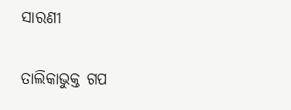ସାରଣୀ

ତାଲିକାଭୁକ୍ତ ଗପ